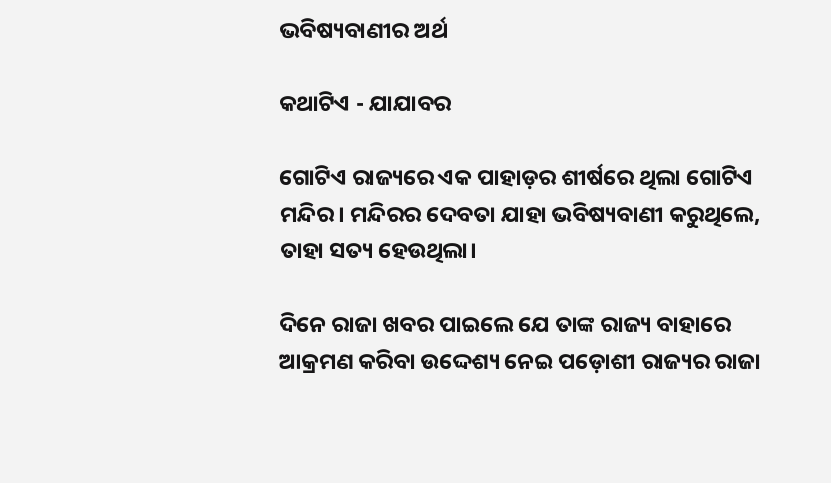ଭବିଷ୍ୟବାଣୀର ଅର୍ଥ

କଥାଟିଏ - ଯାଯାବର

ଗୋଟିଏ ରାଜ୍ୟରେ ଏକ ପାହାଡ଼ର ଶୀର୍ଷରେ ଥିଲା ଗୋଟିଏ ମନ୍ଦିର। ମନ୍ଦିରର ଦେବତା ଯାହା ଭବିଷ୍ୟବାଣୀ କରୁଥିଲେ, ତାହା ସତ୍ୟ ହେଉଥିଲା।

ଦିନେ ରାଜା ଖବର ପାଇଲେ ଯେ ତାଙ୍କ ରାଜ୍ୟ ବାହାରେ ଆକ୍ରମଣ କରିବା ଉଦ୍ଦେଶ୍ୟ ନେଇ ପଡ଼ୋଶୀ ରାଜ୍ୟର ରାଜା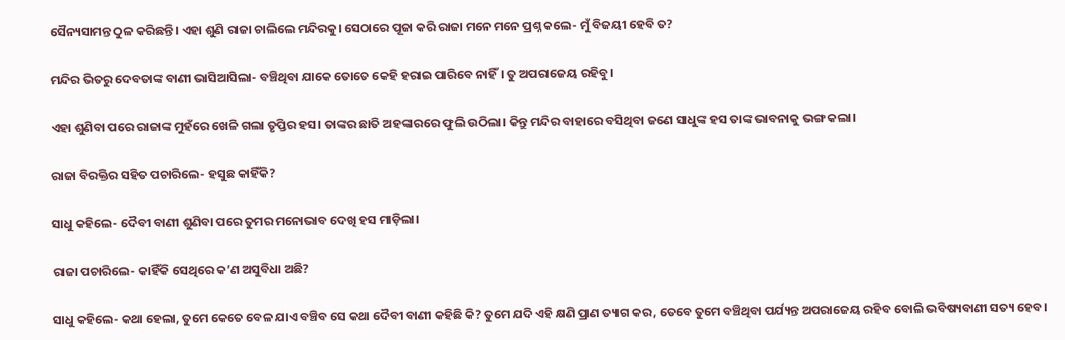ସୈନ୍ୟସାମନ୍ତ ଠୁଳ କରିଛନ୍ତି। ଏହା ଶୁଣି ରାଜା ଚାଲିଲେ ମନ୍ଦିରକୁ। ସେଠାରେ ପୂଜା କରି ରାଜା ମନେ ମନେ ପ୍ରଶ୍ନ କଲେ- ମୁଁ ବିଜୟୀ ହେବି ତ?

ମନ୍ଦିର ଭିତରୁ ଦେବତାଙ୍କ ବାଣୀ ଭାସିଆସିଲା- ବଞ୍ଚିଥିବା ଯାକେ ତୋତେ କେହି ହରାଇ ପାରିବେ ନାହିଁ। ତୁ ଅପରାଜେୟ ରହିବୁ।

ଏହା ଶୁଣିବା ପରେ ରାଜାଙ୍କ ମୁହଁରେ ଖେଳି ଗଲା ତୃପ୍ତିର ହସ। ତାଙ୍କର ଛାତି ଅହଙ୍କାରରେ ଫୁଲି ଉଠିଲା। କିନ୍ତୁ ମନ୍ଦିର ବାହାରେ ବସିଥିବା ଜଣେ ସାଧୁଙ୍କ ହସ ତାଙ୍କ ଭାବନାକୁ ଭଙ୍ଗ କଲା।

ରାଜା ବିରକ୍ତିର ସହିତ ପଚାରିଲେ- ହସୁଛ କାହିଁକି?

ସାଧୁ କହିଲେ- ଦୈବୀ ବାଣୀ ଶୁଣିବା ପରେ ତୁମର ମନୋଭାବ ଦେଖି ହସ ମାଡ଼ିଲା।

ରାଜା ପଚାରିଲେ- କାହିଁକି ସେଥିରେ କ’ଣ ଅସୁବିଧା ଅଛି?

ସାଧୁ କହିଲେ- କଥା ହେଲା, ତୁମେ କେତେ ବେଳ ଯାଏ ବଞ୍ଚିବ ସେ କଥା ଦୈବୀ ବାଣୀ କହିଛି କି? ତୁମେ ଯଦି ଏହି କ୍ଷଣି ପ୍ରାଣ ତ୍ୟାଗ କର, ତେବେ ତୁମେ ବଞ୍ଚିଥିବା ପର୍ଯ୍ୟନ୍ତ ଅପରାଜେୟ ରହିବ ବୋଲି ଭବିଷ୍ୟବାଣୀ ସତ୍ୟ ହେବ।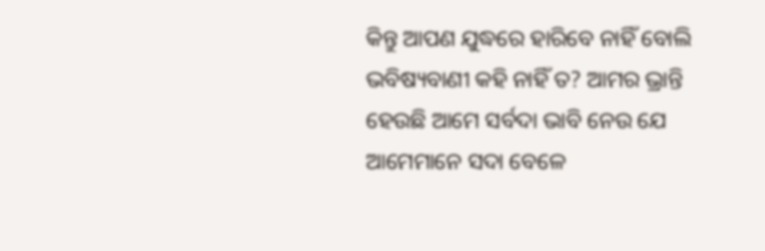କିନ୍ତୁ ଆପଣ ଯୁଦ୍ଧରେ ହାରିବେ ନାହିଁ ବୋଲି ଭବିଷ୍ୟବାଣୀ କହି ନାହିଁ ତ? ଆମର ଭ୍ରାନ୍ତି ହେଉଛି ଆମେ ସର୍ବଦା ଭାବି ନେଉ ଯେ ଆମେମାନେ ସଦା ବେଳେ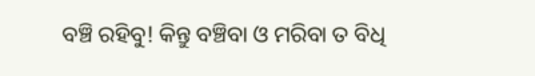ବଞ୍ଚି ରହିବୁ! କିନ୍ତୁ ବଞ୍ଚିବା ଓ ମରିବା ତ ବିଧି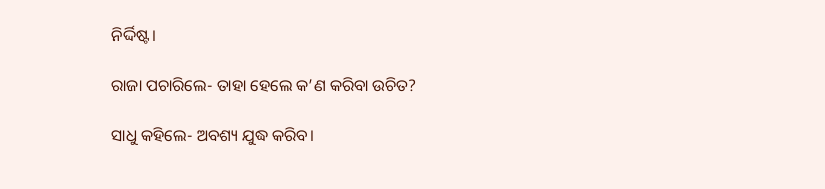ନିର୍ଦ୍ଦିଷ୍ଟ।

ରାଜା ପଚାରିଲେ- ତାହା ହେଲେ କ’ଣ କରିବା ଉଚିତ?

ସାଧୁ କହିଲେ- ଅବଶ୍ୟ ଯୁଦ୍ଧ କରିବ।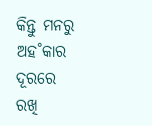କିନ୍ତୁ ମନରୁ ଅହ˚କାର ଦୂରରେ ରଖି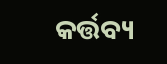କର୍ତ୍ତବ୍ୟ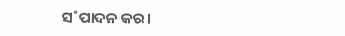ସ˚ପାଦନ କର।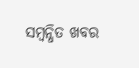ସମ୍ବନ୍ଧିତ ଖବର